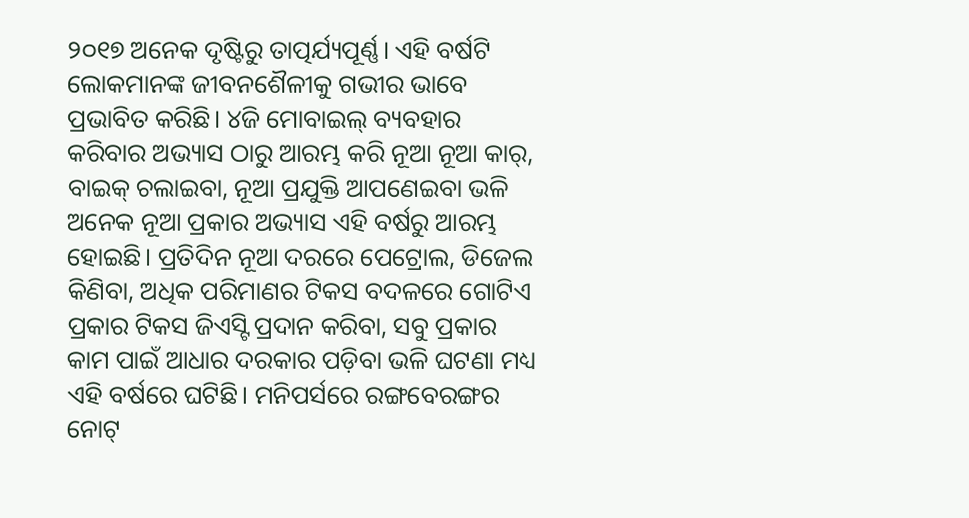୨୦୧୭ ଅନେକ ଦୃଷ୍ଟିରୁ ତାତ୍ପର୍ଯ୍ୟପୂର୍ଣ୍ଣ। ଏହି ବର୍ଷଟି ଲୋକମାନଙ୍କ ଜୀବନଶୈଳୀକୁ ଗଭୀର ଭାବେ ପ୍ରଭାବିତ କରିଛି। ୪ଜି ମୋବାଇଲ୍ ବ୍ୟବହାର କରିବାର ଅଭ୍ୟାସ ଠାରୁ ଆରମ୍ଭ କରି ନୂଆ ନୂଆ କାର୍, ବାଇକ୍ ଚଲାଇବା, ନୂଆ ପ୍ରଯୁକ୍ତି ଆପଣେଇବା ଭଳି ଅନେକ ନୂଆ ପ୍ରକାର ଅଭ୍ୟାସ ଏହି ବର୍ଷରୁ ଆରମ୍ଭ ହୋଇଛି। ପ୍ରତିଦିନ ନୂଆ ଦରରେ ପେଟ୍ରୋଲ, ଡିଜେଲ କିଣିବା, ଅଧିକ ପରିମାଣର ଟିକସ ବଦଳରେ ଗୋଟିଏ ପ୍ରକାର ଟିକସ ଜିଏସ୍ଟି ପ୍ରଦାନ କରିବା, ସବୁ ପ୍ରକାର କାମ ପାଇଁ ଆଧାର ଦରକାର ପଡ଼ିବା ଭଳି ଘଟଣା ମଧ୍ୟ ଏହି ବର୍ଷରେ ଘଟିଛି। ମନିପର୍ସରେ ରଙ୍ଗବେରଙ୍ଗର ନୋଟ୍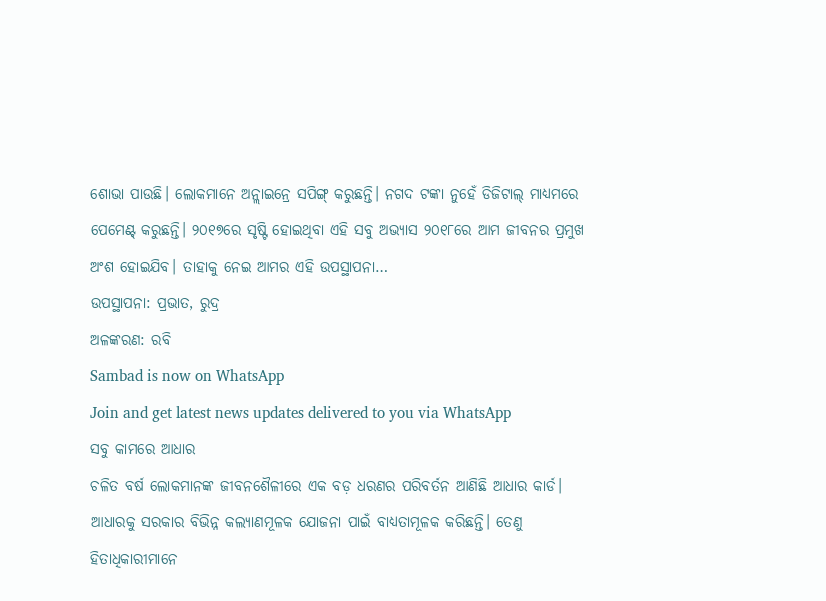ଶୋଭା ପାଉଛି। ଲୋକମାନେ ଅନ୍ଲାଇନ୍ରେ ସପିଙ୍ଗ୍ କରୁଛନ୍ତି। ନଗଦ ଟଙ୍କା ନୁହେଁ ଡିଜିଟାଲ୍ ମାଧ୍ୟମରେ ପେମେଣ୍ଟ୍ କରୁଛନ୍ତି। ୨୦୧୭ରେ ସୃଷ୍ଟି ହୋଇଥିବା ଏହି ସବୁ ଅଭ୍ୟାସ ୨୦୧୮ରେ ଆମ ଜୀବନର ପ୍ରମୁଖ ଅଂଶ ହୋଇଯିବ। ତାହାକୁ ନେଇ ଆମର ଏହି ଉପସ୍ଥାପନା…
ଉପସ୍ଥାପନା: ପ୍ରଭାତ, ରୁଦ୍ର
ଅଳଙ୍କରଣ: ରବି
Sambad is now on WhatsApp
Join and get latest news updates delivered to you via WhatsApp
ସବୁ କାମରେ ଆଧାର
ଚଳିତ ବର୍ଷ ଲୋକମାନଙ୍କ ଜୀବନଶୈଳୀରେ ଏକ ବଡ଼ ଧରଣର ପରିବର୍ତନ ଆଣିଛି ଆଧାର କାର୍ଡ। ଆଧାରକୁ ସରକାର ବିଭିନ୍ନ କଲ୍ୟାଣମୂଳକ ଯୋଜନା ପାଇଁ ବାଧ୍ୟତାମୂଳକ କରିଛନ୍ତି। ତେଣୁ ହିତାଧିକାରୀମାନେ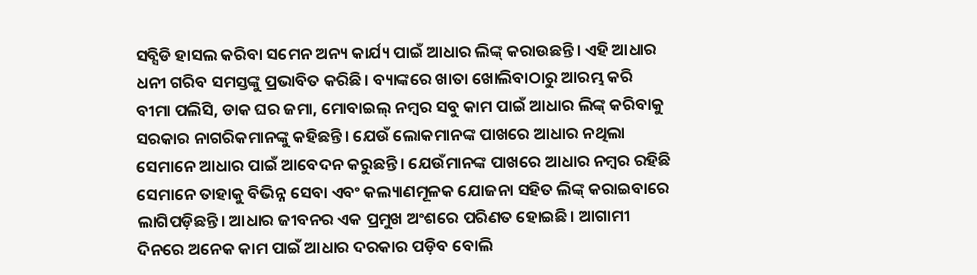ସବ୍ସିଡି ହାସଲ କରିବା ସମେନ ଅନ୍ୟ କାର୍ଯ୍ୟ ପାଇଁ ଆଧାର ଲିଙ୍କ୍ କରାଉଛନ୍ତି। ଏହି ଆଧାର ଧନୀ ଗରିବ ସମସ୍ତଙ୍କୁ ପ୍ରଭାବିତ କରିଛି। ବ୍ୟାଙ୍କରେ ଖାତା ଖୋଲିବାଠାରୁ ଆରମ୍ଭ କରି ବୀମା ପଲିସି, ଡାକ ଘର ଜମା, ମୋବାଇଲ୍ ନମ୍ବର ସବୁ କାମ ପାଇଁ ଆଧାର ଲିଙ୍କ୍ କରିବାକୁ ସରକାର ନାଗରିକମାନଙ୍କୁ କହିଛନ୍ତି। ଯେଉଁ ଲୋକମାନଙ୍କ ପାଖରେ ଆଧାର ନଥିଲା ସେମାନେ ଆଧାର ପାଇଁ ଆବେଦନ କରୁଛନ୍ତି। ଯେଉଁମାନଙ୍କ ପାଖରେ ଆଧାର ନମ୍ବର ରହିଛି ସେମାନେ ତାହାକୁ ବିଭିନ୍ନ ସେବା ଏବଂ କଲ୍ୟାଣମୂଳକ ଯୋଜନା ସହିତ ଲିଙ୍କ୍ କରାଇବାରେ ଲାଗିପଡ଼ିଛନ୍ତି। ଆଧାର ଜୀବନର ଏକ ପ୍ରମୁଖ ଅଂଶରେ ପରିଣତ ହୋଇଛି। ଆଗାମୀ ଦିନରେ ଅନେକ କାମ ପାଇଁ ଆଧାର ଦରକାର ପଡ଼ିବ ବୋଲି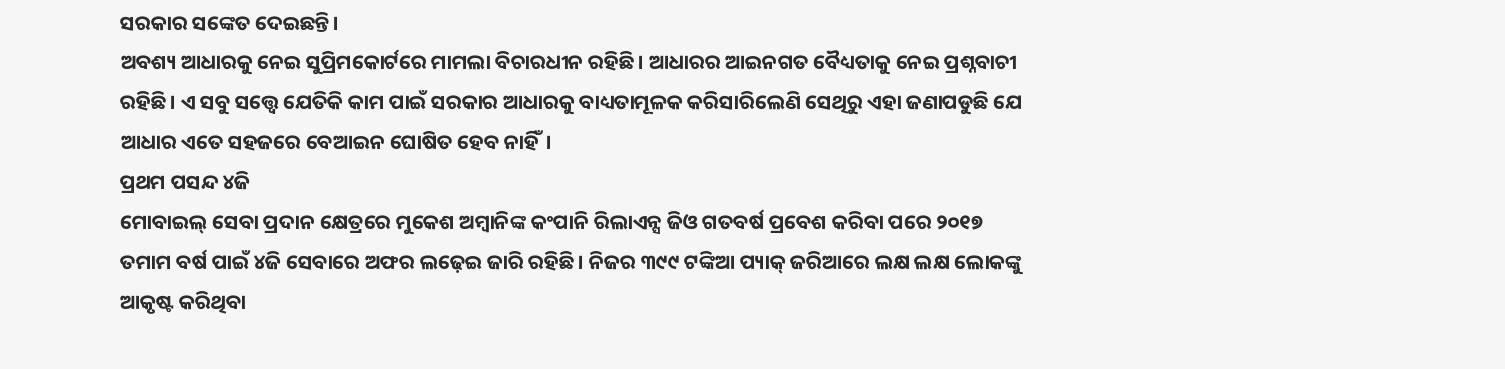ସରକାର ସଙ୍କେତ ଦେଇଛନ୍ତି।
ଅବଶ୍ୟ ଆଧାରକୁ ନେଇ ସୁପ୍ରିମକୋର୍ଟରେ ମାମଲା ବିଚାରଧୀନ ରହିଛି। ଆଧାରର ଆଇନଗତ ବୈଧ୍ୟତାକୁ ନେଇ ପ୍ରଶ୍ନବାଚୀ ରହିଛି। ଏ ସବୁ ସତ୍ତ୍ୱେ ଯେତିକି କାମ ପାଇଁ ସରକାର ଆଧାରକୁ ବାଧ୍ୟତାମୂଳକ କରିସାରିଲେଣି ସେଥିରୁ ଏହା ଜଣାପଡୁଛି ଯେ ଆଧାର ଏତେ ସହଜରେ ବେଆଇନ ଘୋଷିତ ହେବ ନାହିଁ।
ପ୍ରଥମ ପସନ୍ଦ ୪ଜି
ମୋବାଇଲ୍ ସେବା ପ୍ରଦାନ କ୍ଷେତ୍ରରେ ମୁକେଶ ଅମ୍ବାନିଙ୍କ କଂପାନି ରିଲାଏନ୍ସ ଜିଓ ଗତବର୍ଷ ପ୍ରବେଶ କରିବା ପରେ ୨୦୧୭ ତମାମ ବର୍ଷ ପାଇଁ ୪ଜି ସେବାରେ ଅଫର ଲଢ଼େଇ ଜାରି ରହିଛି। ନିଜର ୩୯୯ ଟଙ୍କିଆ ପ୍ୟାକ୍ ଜରିଆରେ ଲକ୍ଷ ଲକ୍ଷ ଲୋକଙ୍କୁ ଆକୃଷ୍ଟ କରିଥିବା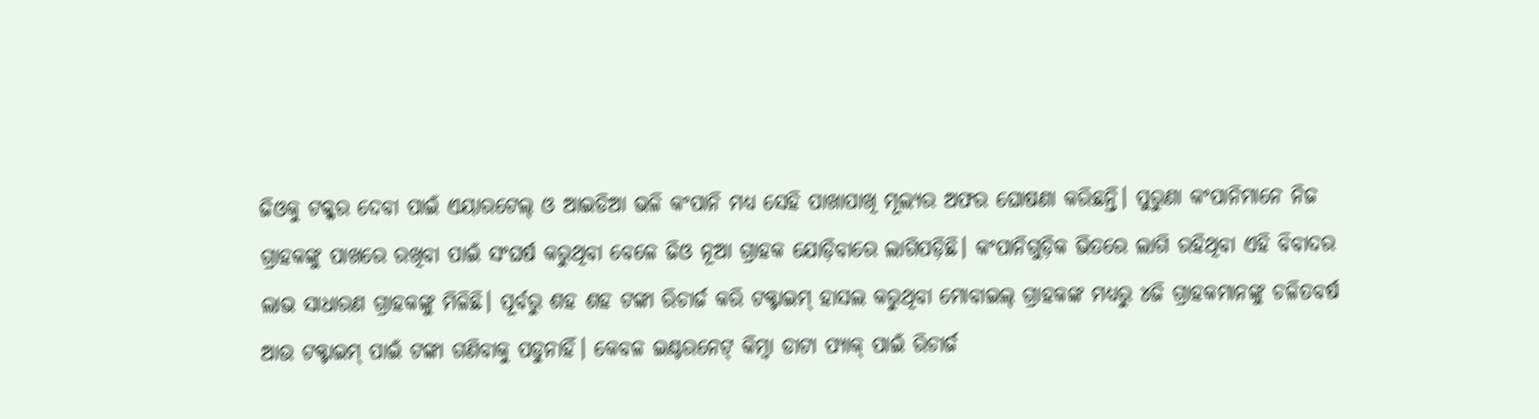ଜିଓକୁ ଟକ୍କର ଦେବା ପାଇଁ ଏୟାରଟେଲ୍ ଓ ଆଇଡିଆ ଭଳି କଂପାନି ମଧ୍ୟ ସେହି ପାଖାପାଖି ମୂଲ୍ୟର ଅଫର ଘୋଷଣା କରିଛନ୍ତି। ପୁରୁଣା କଂପାନିମାନେ ନିଜ ଗ୍ରାହକଙ୍କୁ ପାଖରେ ରଖିବା ପାଇଁ ସଂଘର୍ଷ କରୁଥିବା ବେଳେ ଜିଓ ନୂଆ ଗ୍ରାହକ ଯୋଡ଼ିବାରେ ଲାଗିପଡ଼ିଛି। କଂପାନିଗୁଡ଼ିକ ଭିତରେ ଲାଗି ରହିଥିବା ଏହି ବିବାଦର ଲାଭ ସାଧାରଣ ଗ୍ରାହକଙ୍କୁ ମିଳିଛି। ପୂର୍ବରୁ ଶହ ଶହ ଟଙ୍କା ରିଚାର୍ଜ କରି ଟକ୍ଟାଇମ୍ ହାସଲ କରୁଥିବା ମୋବାଇଲ୍ ଗ୍ରାହକଙ୍କ ମଧ୍ୟରୁ ୪ଜି ଗ୍ରାହକମାନଙ୍କୁ ଚଳିତବର୍ଷ ଆଉ ଟକ୍ଟାଇମ୍ ପାଇଁ ଟଙ୍କା ଗଣିବାକୁ ପଡୁନାହିଁ। କେବଳ ଇଣ୍ଟରନେଟ୍ କିମ୍ବା ଡାଟା ପ୍ୟାକ୍ ପାଇଁ ରିଚାର୍ଜ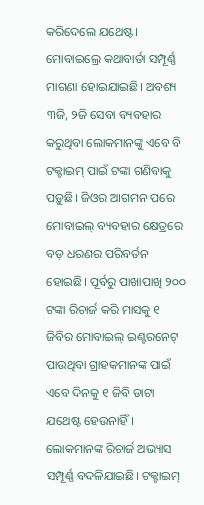କରିଦେଲେ ଯଥେଷ୍ଟ। ମୋବାଇଲ୍ରେ କଥାବାର୍ତା ସମ୍ପୂର୍ଣ୍ଣ ମାଗଣା ହୋଇଯାଇଛି। ଅବଶ୍ୟ ୩ଜି, ୨ଜି ସେବା ବ୍ୟବହାର କରୁଥିବା ଲୋକମାନଙ୍କୁ ଏବେ ବି ଟକ୍ଟାଇମ୍ ପାଇଁ ଟଙ୍କା ଗଣିବାକୁ ପଡ଼ୁଛି। ଜିଓର ଆଗମନ ପରେ ମୋବାଇଲ୍ ବ୍ୟବହାର କ୍ଷେତ୍ରରେ ବଡ଼ ଧରଣର ପରିବର୍ତନ ହୋଇଛି। ପୂର୍ବରୁ ପାଖାପାଖି ୨୦୦ ଟଙ୍କା ରିଚାର୍ଜ କରି ମାସକୁ ୧ ଜିବିର ମୋବାଇଲ୍ ଇଣ୍ଟରନେଟ୍ ପାଉଥିବା ଗ୍ରାହକମାନଙ୍କ ପାଇଁ ଏବେ ଦିନକୁ ୧ ଜିବି ଡାଟା ଯଥେଷ୍ଟ ହେଉନାହିଁ। ଲୋକମାନଙ୍କ ରିଚାର୍ଜ ଅଭ୍ୟାସ ସମ୍ପୂର୍ଣ୍ଣ ବଦଳିଯାଇଛି। ଟକ୍ଟାଇମ୍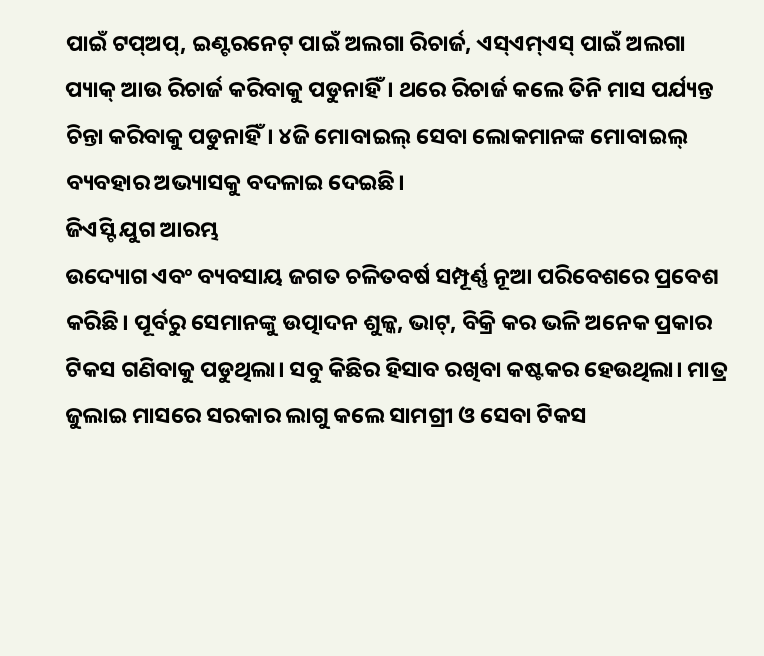ପାଇଁ ଟପ୍ଅପ୍, ଇଣ୍ଟରନେଟ୍ ପାଇଁ ଅଲଗା ରିଚାର୍ଜ, ଏସ୍ଏମ୍ଏସ୍ ପାଇଁ ଅଲଗା ପ୍ୟାକ୍ ଆଉ ରିଚାର୍ଜ କରିବାକୁ ପଡୁନାହିଁ। ଥରେ ରିଚାର୍ଜ କଲେ ତିନି ମାସ ପର୍ଯ୍ୟନ୍ତ ଚିନ୍ତା କରିବାକୁ ପଡୁନାହିଁ। ୪ଜି ମୋବାଇଲ୍ ସେବା ଲୋକମାନଙ୍କ ମୋବାଇଲ୍ ବ୍ୟବହାର ଅଭ୍ୟାସକୁ ବଦଳାଇ ଦେଇଛି।
ଜିଏସ୍ଟି ଯୁଗ ଆରମ୍ଭ
ଉଦ୍ୟୋଗ ଏବଂ ବ୍ୟବସାୟ ଜଗତ ଚଳିତବର୍ଷ ସମ୍ପୂର୍ଣ୍ଣ ନୂଆ ପରିବେଶରେ ପ୍ରବେଶ କରିଛି। ପୂର୍ବରୁ ସେମାନଙ୍କୁ ଉତ୍ପାଦନ ଶୁଳ୍କ, ଭାଟ୍, ବିକ୍ରି କର ଭଳି ଅନେକ ପ୍ରକାର ଟିକସ ଗଣିବାକୁ ପଡୁଥିଲା। ସବୁ କିଛିର ହିସାବ ରଖିବା କଷ୍ଟକର ହେଉଥିଲା। ମାତ୍ର ଜୁଲାଇ ମାସରେ ସରକାର ଲାଗୁ କଲେ ସାମଗ୍ରୀ ଓ ସେବା ଟିକସ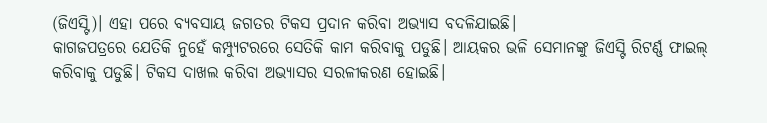(ଜିଏସ୍ଟି)। ଏହା ପରେ ବ୍ୟବସାୟ ଜଗତର ଟିକସ ପ୍ରଦାନ କରିବା ଅଭ୍ୟାସ ବଦଳିଯାଇଛି।
କାଗଜପତ୍ରରେ ଯେତିକି ନୁହେଁ କମ୍ପ୍ୟୁଟରରେ ସେତିକି କାମ କରିବାକୁ ପଡୁଛି। ଆୟକର ଭଳି ସେମାନଙ୍କୁ ଜିଏସ୍ଟି ରିଟର୍ଣ୍ଣ ଫାଇଲ୍ କରିବାକୁ ପଡୁଛି। ଟିକସ ଦାଖଲ କରିବା ଅଭ୍ୟାସର ସରଳୀକରଣ ହୋଇଛି।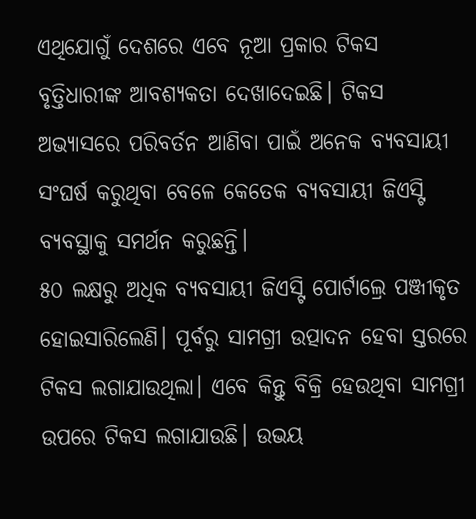ଏଥିଯୋଗୁଁ ଦେଶରେ ଏବେ ନୂଆ ପ୍ରକାର ଟିକସ ବୃତ୍ତିଧାରୀଙ୍କ ଆବଶ୍ୟକତା ଦେଖାଦେଇଛି। ଟିକସ ଅଭ୍ୟାସରେ ପରିବର୍ତନ ଆଣିବା ପାଇଁ ଅନେକ ବ୍ୟବସାୟୀ ସଂଘର୍ଷ କରୁଥିବା ବେଳେ କେତେକ ବ୍ୟବସାୟୀ ଜିଏସ୍ଟି ବ୍ୟବସ୍ଥାକୁ ସମର୍ଥନ କରୁଛନ୍ତି।
୫୦ ଲକ୍ଷରୁ ଅଧିକ ବ୍ୟବସାୟୀ ଜିଏସ୍ଟି ପୋର୍ଟାଲ୍ରେ ପଞ୍ଜୀକୃତ ହୋଇସାରିଲେଣି। ପୂର୍ବରୁ ସାମଗ୍ରୀ ଉତ୍ପାଦନ ହେବା ସ୍ତରରେ ଟିକସ ଲଗାଯାଉଥିଲା। ଏବେ କିନ୍ତୁ ବିକ୍ରି ହେଉଥିବା ସାମଗ୍ରୀ ଉପରେ ଟିକସ ଲଗାଯାଉଛି। ଉଭୟ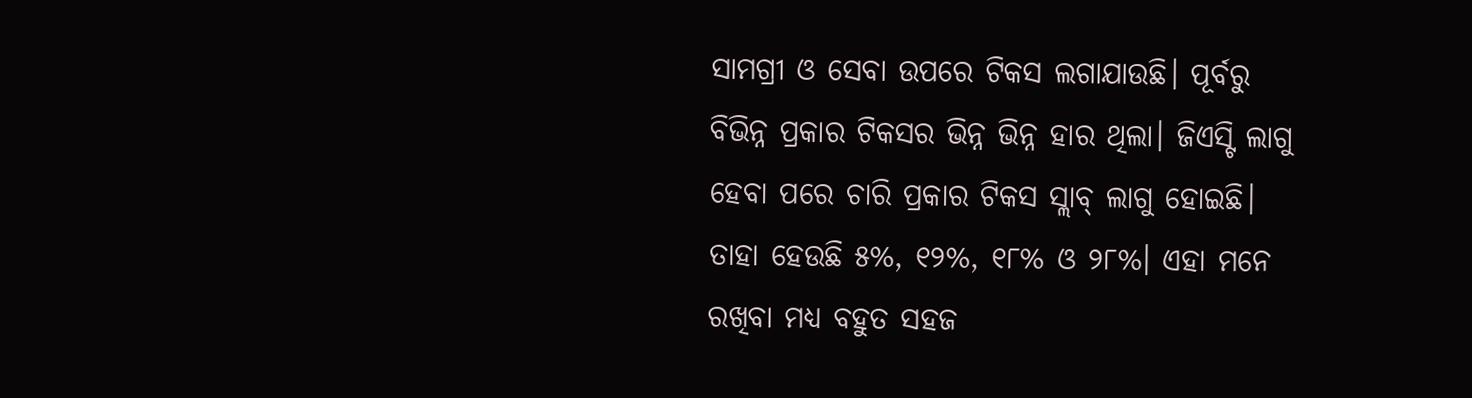ସାମଗ୍ରୀ ଓ ସେବା ଉପରେ ଟିକସ ଲଗାଯାଉଛି। ପୂର୍ବରୁ ବିଭିନ୍ନ ପ୍ରକାର ଟିକସର ଭିନ୍ନ ଭିନ୍ନ ହାର ଥିଲା। ଜିଏସ୍ଟି ଲାଗୁ ହେବା ପରେ ଚାରି ପ୍ରକାର ଟିକସ ସ୍ଲାବ୍ ଲାଗୁ ହୋଇଛି। ତାହା ହେଉଛି ୫%, ୧୨%, ୧୮% ଓ ୨୮%। ଏହା ମନେ ରଖିବା ମଧ୍ୟ ବହୁତ ସହଜ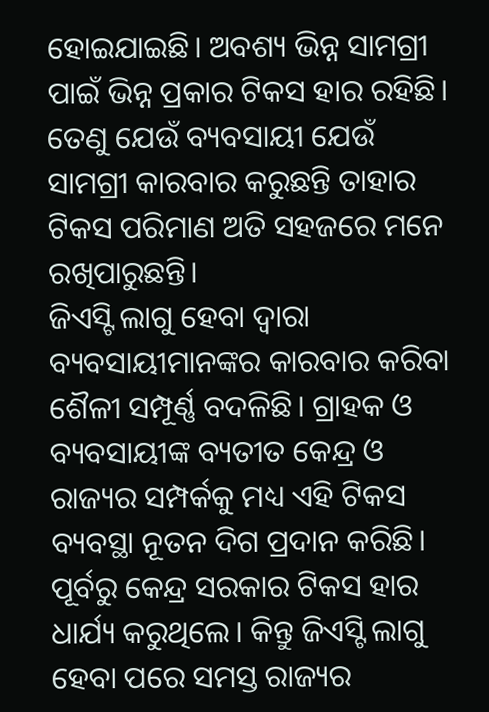ହୋଇଯାଇଛି। ଅବଶ୍ୟ ଭିନ୍ନ ସାମଗ୍ରୀ ପାଇଁ ଭିନ୍ନ ପ୍ରକାର ଟିକସ ହାର ରହିଛି। ତେଣୁ ଯେଉଁ ବ୍ୟବସାୟୀ ଯେଉଁ ସାମଗ୍ରୀ କାରବାର କରୁଛନ୍ତି ତାହାର ଟିକସ ପରିମାଣ ଅତି ସହଜରେ ମନେ ରଖିପାରୁଛନ୍ତି।
ଜିଏସ୍ଟି ଲାଗୁ ହେବା ଦ୍ୱାରା ବ୍ୟବସାୟୀମାନଙ୍କର କାରବାର କରିବା ଶୈଳୀ ସମ୍ପୂର୍ଣ୍ଣ ବଦଳିଛି। ଗ୍ରାହକ ଓ ବ୍ୟବସାୟୀଙ୍କ ବ୍ୟତୀତ କେନ୍ଦ୍ର ଓ ରାଜ୍ୟର ସମ୍ପର୍କକୁ ମଧ୍ୟ ଏହି ଟିକସ ବ୍ୟବସ୍ଥା ନୂତନ ଦିଗ ପ୍ରଦାନ କରିଛି। ପୂର୍ବରୁ କେନ୍ଦ୍ର ସରକାର ଟିକସ ହାର ଧାର୍ଯ୍ୟ କରୁଥିଲେ। କିନ୍ତୁ ଜିଏସ୍ଟି ଲାଗୁ ହେବା ପରେ ସମସ୍ତ ରାଜ୍ୟର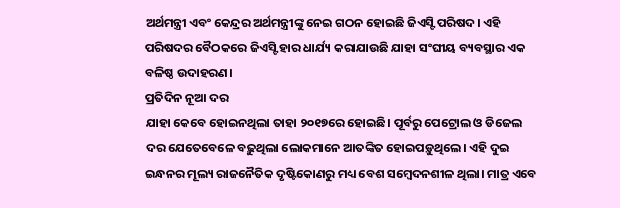ଅର୍ଥମନ୍ତ୍ରୀ ଏବଂ କେନ୍ଦ୍ରର ଅର୍ଥମନ୍ତ୍ରୀଙ୍କୁ ନେଇ ଗଠନ ହୋଇଛି ଜିଏସ୍ଟି ପରିଷଦ। ଏହି ପରିଷଦର ବୈଠକରେ ଜିଏସ୍ଟି ହାର ଧାର୍ଯ୍ୟ କରାଯାଉଛି ଯାହା ସଂଘୀୟ ବ୍ୟବସ୍ଥାର ଏକ ବଳିଷ୍ଠ ଉଦାହରଣ।
ପ୍ରତିଦିନ ନୂଆ ଦର
ଯାହା କେବେ ହୋଇନଥିଲା ତାହା ୨୦୧୭ରେ ହୋଇଛି। ପୂର୍ବରୁ ପେଟ୍ରୋଲ ଓ ଡିଜେଲ ଦର ଯେତେବେଳେ ବଢ଼ୁଥିଲା ଲୋକମାନେ ଆତଙ୍କିତ ହୋଇପଡ଼ୁଥିଲେ। ଏହି ଦୁଇ ଇନ୍ଧନର ମୂଲ୍ୟ ରାଜନୈତିକ ଦୃଷ୍ଟିକୋଣରୁ ମଧ୍ୟ ବେଶ ସମ୍ବେଦନଶୀଳ ଥିଲା। ମାତ୍ର ଏବେ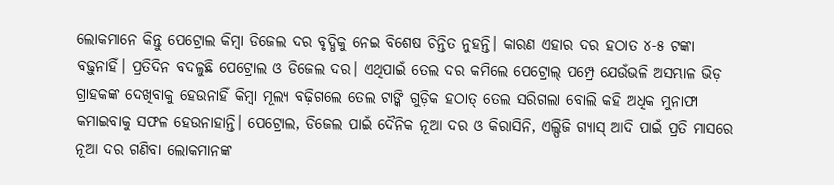ଲୋକମାନେ କିନ୍ତୁ ପେଟ୍ରୋଲ କିମ୍ବା ଡିଜେଲ ଦର ବୃଦ୍ଧିକୁ ନେଇ ବିଶେଷ ଚିନ୍ତିତ ନୁହନ୍ତି। କାରଣ ଏହାର ଦର ହଠାତ ୪-୫ ଟଙ୍କା ବଢ଼ୁନାହିଁ। ପ୍ରତିଦିନ ବଦଳୁଛି ପେଟ୍ରୋଲ ଓ ଡିଜେଲ ଦର। ଏଥିପାଇଁ ତେଲ ଦର କମିଲେ ପେଟ୍ରୋଲ୍ ପମ୍ପ୍ରେ ଯେଉଁଭଳି ଅସମ୍ଭାଳ ଭିଡ଼ ଗ୍ରାହକଙ୍କ ଦେଖିବାକୁ ହେଉନାହିଁ କିମ୍ବା ମୂଲ୍ୟ ବଢ଼ିଗଲେ ତେଲ ଟାଙ୍କି ଗୁଡ଼ିକ ହଠାତ୍ ତେଲ ସରିଗଲା ବୋଲି କହି ଅଧିକ ମୁନାଫା କମାଇବାକୁ ସଫଳ ହେଉନାହାନ୍ତି। ପେଟ୍ରୋଲ, ଡିଜେଲ ପାଇଁ ଦୈନିକ ନୂଆ ଦର ଓ କିରାସିନି, ଏଲ୍ପିଜି ଗ୍ୟାସ୍ ଆଦି ପାଇଁ ପ୍ରତି ମାସରେ ନୂଆ ଦର ଗଣିବା ଲୋକମାନଙ୍କ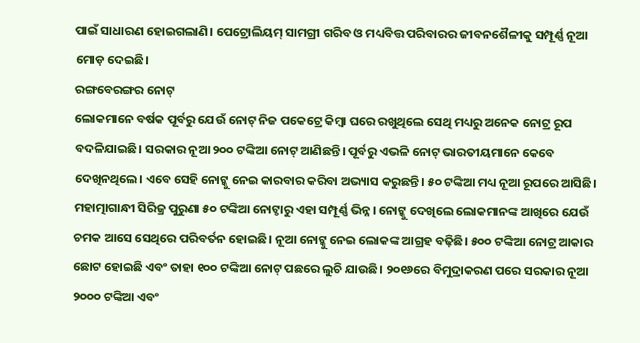ପାଇଁ ସାଧାରଣ ହୋଇଗଲାଣି। ପେଟ୍ରୋଲିୟମ୍ ସାମଗ୍ରୀ ଗରିବ ଓ ମଧ୍ୟବିତ୍ତ ପରିବାରର ଜୀବନଶୈଳୀକୁ ସମ୍ପୂର୍ଣ୍ଣ ନୂଆ ମୋଡ଼ ଦେଇଛି।
ରଙ୍ଗବେରଙ୍ଗର ନୋଟ୍
ଲୋକମାନେ ବର୍ଷକ ପୂର୍ବରୁ ଯେଉଁ ନୋଟ୍ ନିଜ ପକେଟ୍ରେ କିମ୍ବା ଘରେ ରଖୁଥିଲେ ସେଥି ମଧ୍ୟରୁ ଅନେକ ନୋଟ୍ର ରୂପ ବଦଳିଯାଇଛି। ସରକାର ନୂଆ ୨୦୦ ଟଙ୍କିଆ ନୋଟ୍ ଆଣିଛନ୍ତି। ପୂର୍ବରୁ ଏଭଳି ନୋଟ୍ ଭାରତୀୟମାନେ କେବେ ଦେଖିନଥିଲେ। ଏବେ ସେହି ନୋଟ୍କୁ ନେଇ କାରବାର କରିବା ଅଭ୍ୟାସ କରୁଛନ୍ତି। ୫୦ ଟଙ୍କିଆ ମଧ୍ୟ ନୂଆ ରୂପରେ ଆସିଛି। ମହାତ୍ମାଗାନ୍ଧୀ ସିରିଜ୍ର ପୁରୁଣା ୫୦ ଟଙ୍କିଆ ନୋଟ୍ଠାରୁ ଏହା ସମ୍ପୂର୍ଣ୍ଣ ଭିନ୍ନ। ନୋଟ୍କୁ ଦେଖିଲେ ଲୋକମାନଙ୍କ ଆଖିରେ ଯେଉଁ ଚମକ ଆସେ ସେଥିରେ ପରିବର୍ତନ ହୋଇଛି। ନୂଆ ନୋଟ୍କୁ ନେଇ ଲୋକଙ୍କ ଆଗ୍ରହ ବଢ଼ିଛି। ୫୦୦ ଟଙ୍କିଆ ନୋଟ୍ର ଆକାର ଛୋଟ ହୋଇଛି ଏବଂ ତାହା ୧୦୦ ଟଙ୍କିଆ ନୋଟ୍ ପଛରେ ଲୁଚି ଯାଉଛି। ୨୦୧୬ରେ ବିମୁଦ୍ରାକରଣ ପରେ ସରକାର ନୂଆ ୨୦୦୦ ଟଙ୍କିଆ ଏବଂ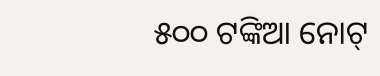୫୦୦ ଟଙ୍କିଆ ନୋଟ୍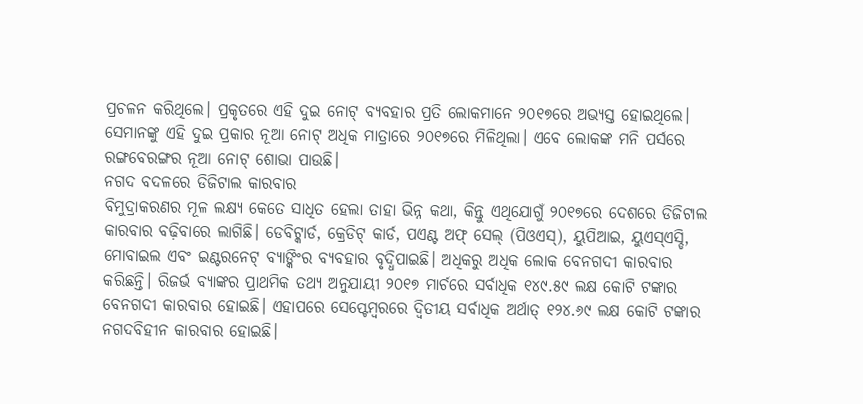ପ୍ରଚଳନ କରିଥିଲେ। ପ୍ରକୃତରେ ଏହି ଦୁଇ ନୋଟ୍ ବ୍ୟବହାର ପ୍ରତି ଲୋକମାନେ ୨୦୧୭ରେ ଅଭ୍ୟସ୍ତ ହୋଇଥିଲେ। ସେମାନଙ୍କୁ ଏହି ଦୁଇ ପ୍ରକାର ନୂଆ ନୋଟ୍ ଅଧିକ ମାତ୍ରାରେ ୨୦୧୭ରେ ମିଳିଥିଲା। ଏବେ ଲୋକଙ୍କ ମନି ପର୍ସରେ ରଙ୍ଗବେରଙ୍ଗର ନୂଆ ନୋଟ୍ ଶୋଭା ପାଉଛି।
ନଗଦ ବଦଳରେ ଡିଜିଟାଲ କାରବାର
ବିମୁଦ୍ରାକରଣର ମୂଳ ଲକ୍ଷ୍ୟ କେତେ ସାଧିତ ହେଲା ତାହା ଭିନ୍ନ କଥା, କିନ୍ତୁ ଏଥିଯୋଗୁଁ ୨୦୧୭ରେ ଦେଶରେ ଡିଜିଟାଲ କାରବାର ବଢ଼ିବାରେ ଲାଗିଛି। ଡେବିଟ୍କାର୍ଡ, କ୍ରେଡିଟ୍ କାର୍ଡ, ପଏଣ୍ଟ ଅଫ୍ ସେଲ୍ (ପିଓଏସ୍), ୟୁପିଆଇ, ୟୁଏସ୍ଏସ୍ଡି, ମୋବାଇଲ ଏବଂ ଇଣ୍ଟରନେଟ୍ ବ୍ୟାଙ୍କିଂର ବ୍ୟବହାର ବୃଦ୍ଧିପାଇଛି। ଅଧିକରୁ ଅଧିକ ଲୋକ ବେନଗଦୀ କାରବାର କରିଛନ୍ତି। ରିଜର୍ଭ ବ୍ୟାଙ୍କର ପ୍ରାଥମିକ ତଥ୍ୟ ଅନୁଯାୟୀ ୨୦୧୭ ମାର୍ଚରେ ସର୍ବାଧିକ ୧୪୯.୫୯ ଲକ୍ଷ କୋଟି ଟଙ୍କାର ବେନଗଦୀ କାରବାର ହୋଇଛି। ଏହାପରେ ସେପ୍ଟେମ୍ବରରେ ଦ୍ୱିତୀୟ ସର୍ବାଧିକ ଅର୍ଥାତ୍ ୧୨୪.୬୯ ଲକ୍ଷ କୋଟି ଟଙ୍କାର ନଗଦବିହୀନ କାରବାର ହୋଇଛି।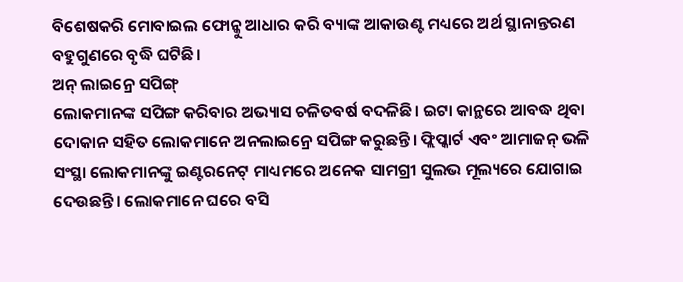ବିଶେଷକରି ମୋବାଇଲ ଫୋନ୍କୁ ଆଧାର କରି ବ୍ୟାଙ୍କ ଆକାଉଣ୍ଟ ମଧ୍ୟରେ ଅର୍ଥ ସ୍ଥାନାନ୍ତରଣ ବହୁଗୁଣରେ ବୃଦ୍ଧି ଘଟିଛି।
ଅନ୍ ଲାଇନ୍ରେ ସପିଙ୍ଗ୍
ଲୋକମାନଙ୍କ ସପିଙ୍ଗ କରିବାର ଅଭ୍ୟାସ ଚଳିତବର୍ଷ ବଦଳିଛି। ଇଟା କାନ୍ଥରେ ଆବଦ୍ଧ ଥିବା ଦୋକାନ ସହିତ ଲୋକମାନେ ଅନଲାଇନ୍ରେ ସପିଙ୍ଗ କରୁଛନ୍ତି। ଫ୍ଲିପ୍କାର୍ଟ ଏବଂ ଆମାଜନ୍ ଭଳି ସଂସ୍ଥା ଲୋକମାନଙ୍କୁ ଇଣ୍ଟରନେଟ୍ ମାଧ୍ୟମରେ ଅନେକ ସାମଗ୍ରୀ ସୁଲଭ ମୂଲ୍ୟରେ ଯୋଗାଇ ଦେଉଛନ୍ତି। ଲୋକମାନେ ଘରେ ବସି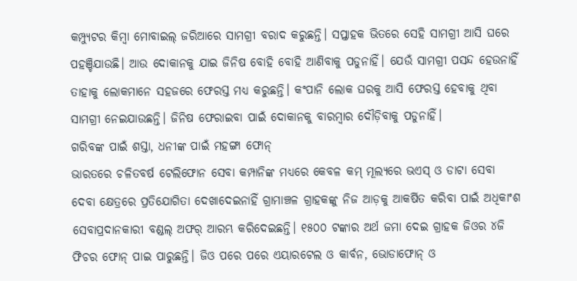କମ୍ପ୍ୟୁଟର କିମ୍ବା ମୋବାଇଲ୍ ଜରିଆରେ ସାମଗ୍ରୀ ବରାଦ କରୁଛନ୍ତି। ସପ୍ତାହକ ଭିତରେ ସେହି ସାମଗ୍ରୀ ଆସି ଘରେ ପହଞ୍ଚିଯାଉଛି। ଆଉ ଦୋକାନକୁ ଯାଇ ଜିନିଷ ବୋହି ବୋହି ଆଣିବାକୁ ପଡୁନାହିଁ। ଯେଉଁ ସାମଗ୍ରୀ ପସନ୍ଦ ହେଉନାହିଁ ତାହାକୁ ଲୋକମାନେ ସହଜରେ ଫେରସ୍ତ ମଧ୍ୟ କରୁଛନ୍ତି। କଂପାନି ଲୋକ ଘରକୁ ଆସି ଫେରସ୍ତ ହେବାକୁ ଥିବା ସାମଗ୍ରୀ ନେଇଯାଉଛନ୍ତି। ଜିନିଷ ଫେରାଇବା ପାଇଁ ଦୋକାନକୁ ବାରମ୍ବାର ଦୌଡ଼ିବାକୁ ପଡୁନାହିଁ।
ଗରିବଙ୍କ ପାଇଁ ଶସ୍ତା, ଧନୀଙ୍କ ପାଇଁ ମହଙ୍ଗା ଫୋନ୍
ଭାରତରେ ଚଳିତବର୍ଷ ଟେଲିଫୋନ ସେବା କମ୍ପାନିଙ୍କ ମଧ୍ୟରେ କେବଳ କମ୍ ମୂଲ୍ୟରେ ଭଏସ୍ ଓ ଡାଟା ସେବା ଦେବା କ୍ଷେତ୍ରରେ ପ୍ରତିଯୋଗିତା ଦେଖାଦେଇନାହିଁ ଗ୍ରାମାଞ୍ଚଳ ଗ୍ରାହକଙ୍କୁ ନିଜ ଆଡ଼କୁ ଆକର୍ଷିତ କରିବା ପାଇଁ ଅଧିକାଂଶ ସେବାପ୍ରଦାନକାରୀ ବଣ୍ଡଲ୍ ଅଫର୍ ଆରମ୍ଭ କରିଦେଇଛନ୍ତି। ୧୫୦୦ ଟଙ୍କାର ଅର୍ଥ ଜମା ଦେଇ ଗ୍ରାହକ ଜିଓର ୪ଜି ଫିଚର ଫୋନ୍ ପାଇ ପାରୁଛନ୍ତି। ଜିଓ ପରେ ପରେ ଏୟାରଟେଲ ଓ କାର୍ବନ, ଭୋଡାଫୋନ୍ ଓ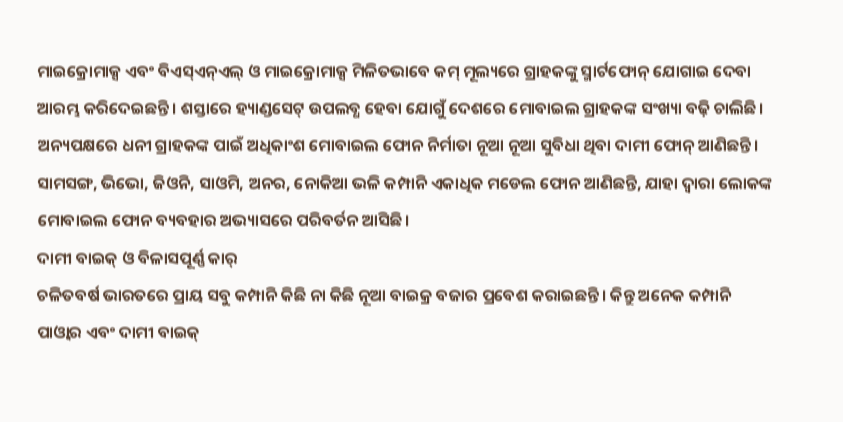ମାଇକ୍ରୋମାକ୍ସ ଏବଂ ବିଏସ୍ଏନ୍ଏଲ୍ ଓ ମାଇକ୍ରୋମାକ୍ସ ମିଳିତଭାବେ କମ୍ ମୂଲ୍ୟରେ ଗ୍ରାହକଙ୍କୁ ସ୍ମାର୍ଟଫୋନ୍ ଯୋଗାଇ ଦେବା ଆରମ୍ଭ କରିଦେଇଛନ୍ତି। ଶସ୍ତାରେ ହ୍ୟାଣ୍ଡସେଟ୍ ଉପଲବ୍ଧ ହେବା ଯୋଗୁଁ ଦେଶରେ ମୋବାଇଲ ଗ୍ରାହକଙ୍କ ସଂଖ୍ୟା ବଢ଼ି ଚାଲିଛି। ଅନ୍ୟପକ୍ଷରେ ଧନୀ ଗ୍ରାହକଙ୍କ ପାଇଁ ଅଧିକାଂଶ ମୋବାଇଲ ଫୋନ ନିର୍ମାତା ନୂଆ ନୂଆ ସୁବିଧା ଥିବା ଦାମୀ ଫୋନ୍ ଆଣିଛନ୍ତି। ସାମସଙ୍ଗ, ଭିଭୋ, ଜିଓନି, ସାଓମି, ଅନର, ନୋକିଆ ଭଳି କମ୍ପାନି ଏକାଧିକ ମଡେଲ ଫୋନ ଆଣିଛନ୍ତି, ଯାହା ଦ୍ୱାରା ଲୋକଙ୍କ ମୋବାଇଲ ଫୋନ ବ୍ୟବହାର ଅଭ୍ୟାସରେ ପରିବର୍ତନ ଆସିଛି।
ଦାମୀ ବାଇକ୍ ଓ ବିଳାସପୂର୍ଣ୍ଣ କାର୍
ଚଳିତବର୍ଷ ଭାରତରେ ପ୍ରାୟ ସବୁ କମ୍ପାନି କିଛି ନା କିଛି ନୂଆ ବାଇକ୍ର ବଜାର ପ୍ରବେଶ କରାଇଛନ୍ତି। କିନ୍ତୁ ଅନେକ କମ୍ପାନି ପାଓ୍ଵାର ଏବଂ ଦାମୀ ବାଇକ୍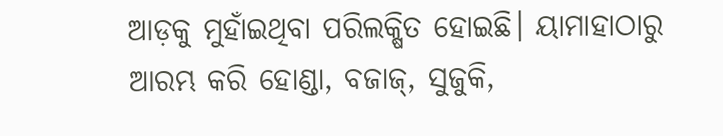ଆଡ଼କୁ ମୁହାଁଇଥିବା ପରିଲକ୍ଷିତ ହୋଇଛି। ୟାମାହାଠାରୁ ଆରମ୍ଭ କରି ହୋଣ୍ଡା, ବଜାଜ୍, ସୁଜୁକି,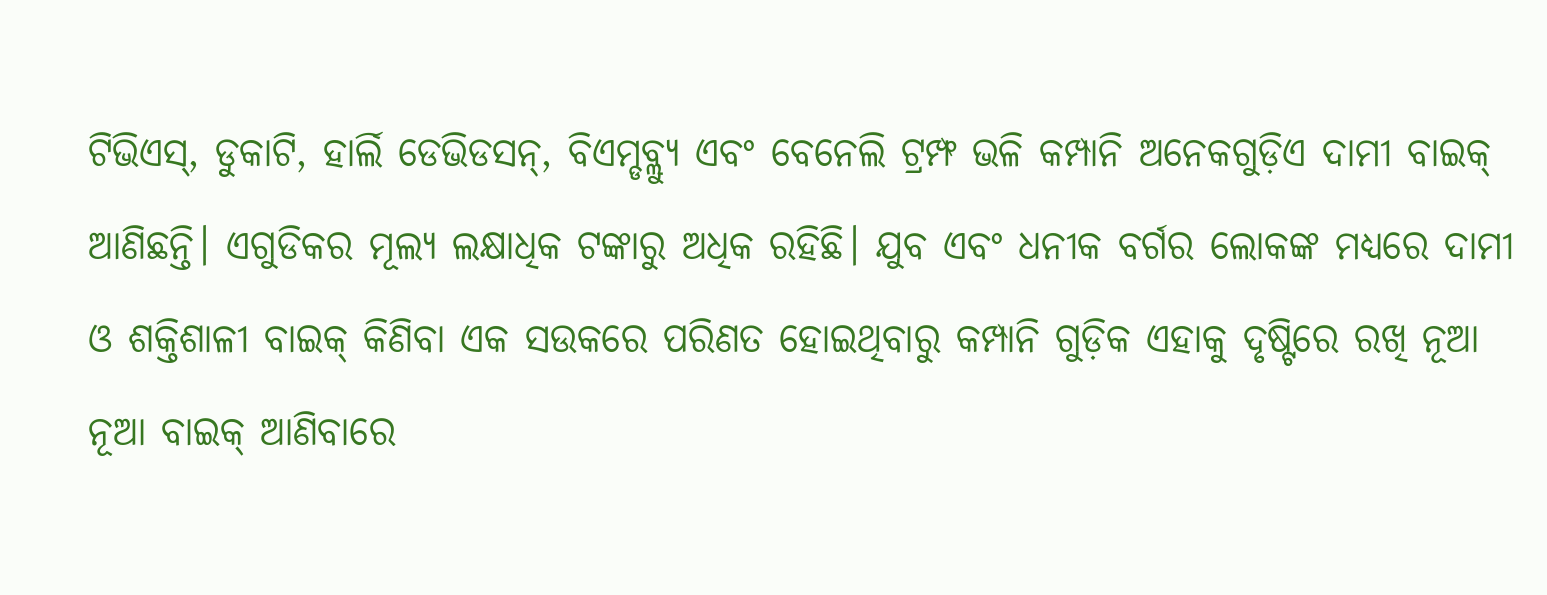ଟିଭିଏସ୍, ଡୁକାଟି, ହାର୍ଲି ଡେଭିଡସନ୍, ବିଏମ୍ଡବ୍ଲ୍ୟୁ ଏବଂ ବେନେଲି ଟ୍ରମ୍ଫ ଭଳି କମ୍ପାନି ଅନେକଗୁଡ଼ିଏ ଦାମୀ ବାଇକ୍ ଆଣିଛନ୍ତି। ଏଗୁଡିକର ମୂଲ୍ୟ ଲକ୍ଷାଧିକ ଟଙ୍କାରୁ ଅଧିକ ରହିଛି। ଯୁବ ଏବଂ ଧନୀକ ବର୍ଗର ଲୋକଙ୍କ ମଧ୍ୟରେ ଦାମୀ ଓ ଶକ୍ତିଶାଳୀ ବାଇକ୍ କିଣିବା ଏକ ସଉକରେ ପରିଣତ ହୋଇଥିବାରୁ କମ୍ପାନି ଗୁଡ଼ିକ ଏହାକୁ ଦୃଷ୍ଟିରେ ରଖି ନୂଆ ନୂଆ ବାଇକ୍ ଆଣିବାରେ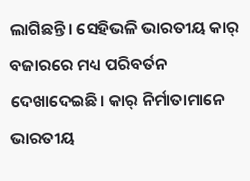ଲାଗିଛନ୍ତି। ସେହିଭଳି ଭାରତୀୟ କାର୍ ବଜାରରେ ମଧ୍ୟ ପରିବର୍ତନ ଦେଖାଦେଇଛି। କାର୍ ନିର୍ମାତାମାନେ ଭାରତୀୟ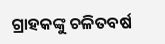ଗ୍ରାହକଙ୍କୁ ଚଳିତବର୍ଷ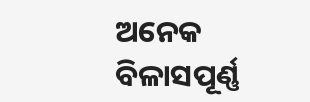ଅନେକ ବିଳାସପୂର୍ଣ୍ଣ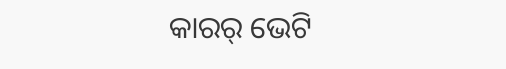କାରର୍ ଭେଟି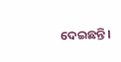ଦେଇଛନ୍ତି।